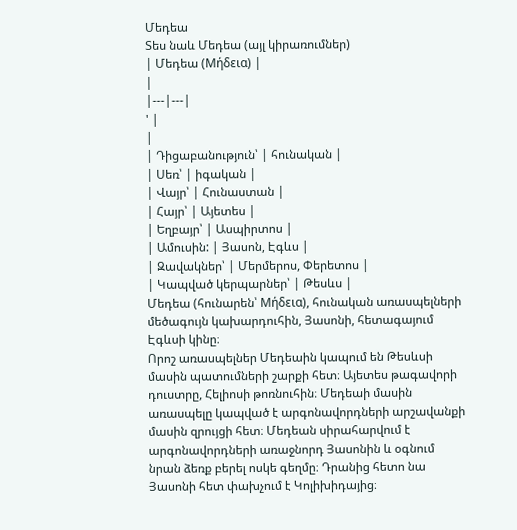Մեդեա
Տես նաև Մեդեա (այլ կիրառումներ)
| Մեդեա (Μήδεια) |
|
|---|---|
' |
|
| Դիցաբանություն՝ | հունական |
| Սեռ՝ | իգական |
| Վայր՝ | Հունաստան |
| Հայր՝ | Այետես |
| Եղբայր՝ | Ասպիրտոս |
| Ամուսին: | Յասոն, Էգևս |
| Զավակներ՝ | Մերմերոս, Փերետոս |
| Կապված կերպարներ՝ | Թեսևս |
Մեդեա (հունարեն՝ Μήδεια), հունական առասպելների մեծագույն կախարդուհին, Յասոնի, հետագայում Էգևսի կինը։
Որոշ առասպելներ Մեդեաին կապում են Թեսևսի մասին պատումների շարքի հետ։ Այետես թագավորի դուստրը, Հելիոսի թոռնուհին։ Մեդեաի մասին առասպելը կապված է արգոնավորդների արշավանքի մասին զրույցի հետ։ Մեդեան սիրահարվում է արգոնավորդների առաջնորդ Յասոնին և օգնում նրան ձեռք բերել ոսկե գեղմը։ Դրանից հետո նա Յասոնի հետ փախչում է Կոլիխիդայից։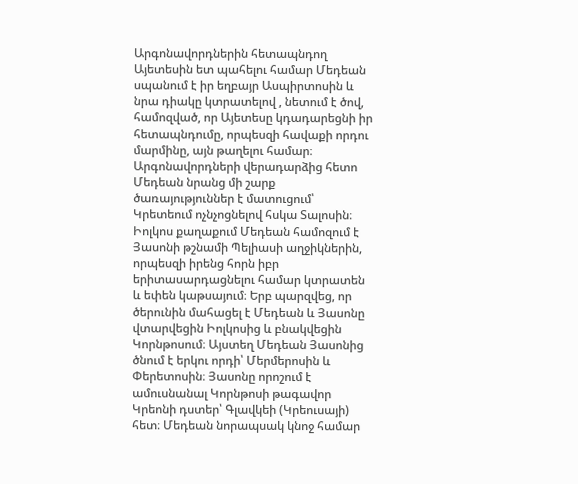Արգոնավորդներին հետապնդող Այետեսին ետ պահելու համար Մեդեան սպանում է իր եղբայր Ասպիրտոսին և նրա դիակը կտրատելով , նետում է ծով, համոզված, որ Այետեսը կդադարեցնի իր հետապնդումը, որպեսզի հավաքի որդու մարմինը, այն թաղելու համար։ Արգոնավորդների վերադարձից հետո Մեդեան նրանց մի շարք ծառայություններ է մատուցում՝ Կրետեում ոչնչոցնելով հսկա Տալոսին։ Իոլկոս քաղաքում Մեդեան համոզում է Յասոնի թշնամի Պելիասի աղջիկներին, որպեսզի իրենց հորն իբր երիտասարդացնելու համար կտրատեն և եփեն կաթսայում։ Երբ պարզվեց, որ ծերունին մահացել է Մեդեան և Յասոնը վտարվեցին Իոլկոսից և բնակվեցին Կորնթոսում։ Այստեղ Մեդեան Յասոնից ծնում է երկու որդի՝ Մերմերոսին և Փերետոսին։ Յասոնը որոշում է ամուսնանալ Կորնթոսի թագավոր Կրեոնի դստեր՝ Գլավկեի (Կրեուսայի) հետ։ Մեդեան նորապսակ կնոջ համար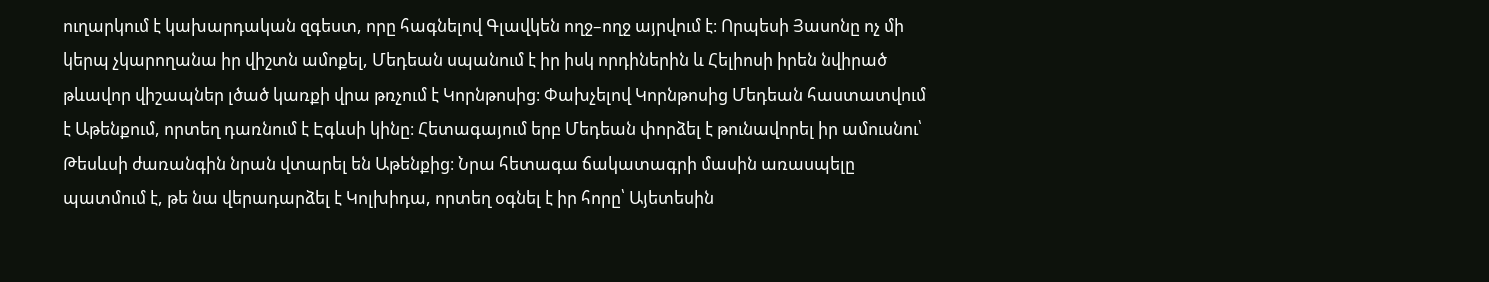ուղարկում է կախարդական զգեստ, որը հագնելով Գլավկեն ողջ–ողջ այրվում է։ Որպեսի Յասոնը ոչ մի կերպ չկարողանա իր վիշտն ամոքել, Մեդեան սպանում է իր իսկ որդիներին և Հելիոսի իրեն նվիրած թևավոր վիշապներ լծած կառքի վրա թռչում է Կորնթոսից։ Փախչելով Կորնթոսից Մեդեան հաստատվում է Աթենքում, որտեղ դառնում է Էգևսի կինը։ Հետագայում երբ Մեդեան փորձել է թունավորել իր ամուսնու՝ Թեսևսի ժառանգին նրան վտարել են Աթենքից։ Նրա հետագա ճակատագրի մասին առասպելը պատմում է, թե նա վերադարձել է Կոլխիդա, որտեղ օգնել է իր հորը՝ Այետեսին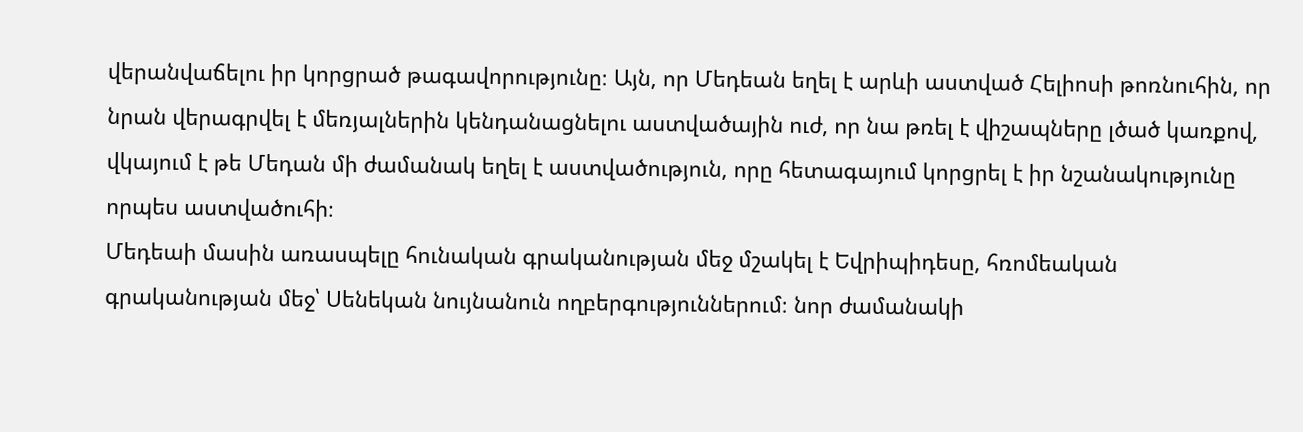վերանվաճելու իր կորցրած թագավորությունը։ Այն, որ Մեդեան եղել է արևի աստված Հելիոսի թոռնուհին, որ նրան վերագրվել է մեռյալներին կենդանացնելու աստվածային ուժ, որ նա թռել է վիշապները լծած կառքով, վկայում է թե Մեդան մի ժամանակ եղել է աստվածություն, որը հետագայում կորցրել է իր նշանակությունը որպես աստվածուհի։
Մեդեաի մասին առասպելը հունական գրականության մեջ մշակել է Եվրիպիդեսը, հռոմեական գրականության մեջ՝ Սենեկան նույնանուն ողբերգություններում։ նոր ժամանակի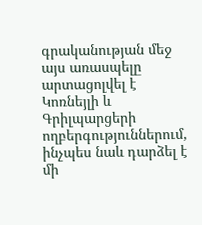գրականության մեջ այս առասպելը արտացոլվել է Կոռնեյլի և Գրիլպարցերի ողբերգություններում, ինչպես նաև դարձել է մի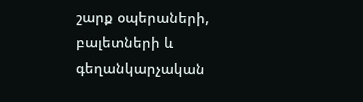շարք օպերաների, բալետների և գեղանկարչական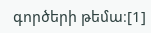գործերի թեմա։[1]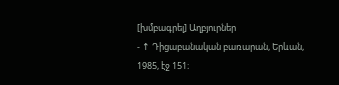[խմբագրել] Աղբյուրներ
- ↑ Դիցաբանական բառարան, Երևան, 1985, էջ 151։